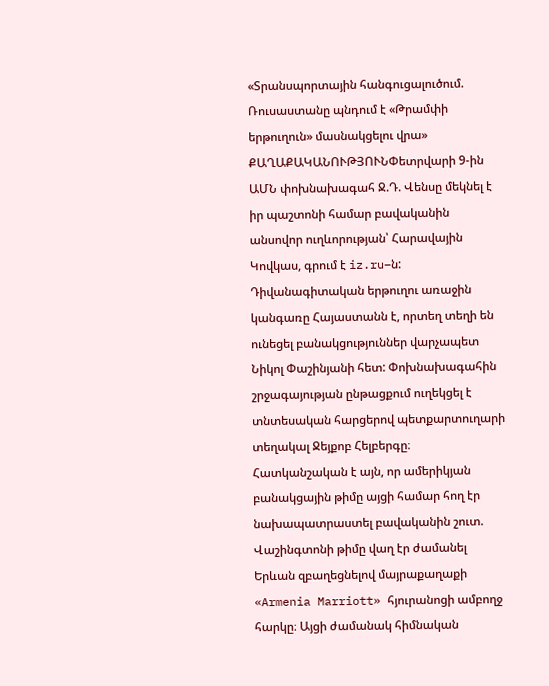«Տրանսպորտային հանգուցալուծում. Ռուսաստանը պնդում է «Թրամփի երթուղուն» մասնակցելու վրա»
ՔԱՂԱՔԱԿԱՆՈՒԹՅՈՒՆՓետրվարի 9-ին ԱՄՆ փոխնախագահ Ջ.Դ. Վենսը մեկնել է իր պաշտոնի համար բավականին անսովոր ուղևորության՝ Հարավային Կովկաս, գրում է iz.ru–ն: Դիվանագիտական երթուղու առաջին կանգառը Հայաստանն է, որտեղ տեղի են ունեցել բանակցություններ վարչապետ Նիկոլ Փաշինյանի հետ: Փոխնախագահին շրջագայության ընթացքում ուղեկցել է տնտեսական հարցերով պետքարտուղարի տեղակալ Ջեյքոբ Հելբերգը։ Հատկանշական է այն, որ ամերիկյան բանակցային թիմը այցի համար հող էր նախապատրաստել բավականին շուտ. Վաշինգտոնի թիմը վաղ էր ժամանել Երևան զբաղեցնելով մայրաքաղաքի «Armenia Marriott» հյուրանոցի ամբողջ հարկը։ Այցի ժամանակ հիմնական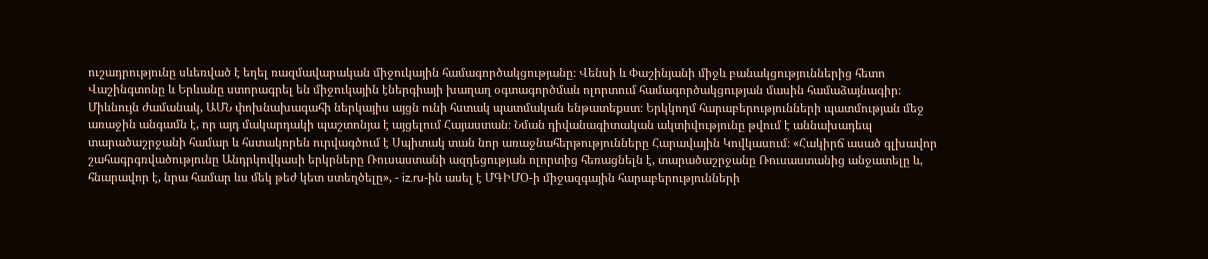ուշադրությունը սևեռված է եղել ռազմավարական միջուկային համագործակցությանը։ Վենսի և Փաշինյանի միջև բանակցություններից հետո Վաշինգտոնը և Երևանը ստորագրել են միջուկային էներգիայի խաղաղ օգտագործման ոլորտում համագործակցության մասին համաձայնագիր։
Միևնույն ժամանակ, ԱՄՆ փոխնախագահի ներկայիս այցն ունի հստակ պատմական ենթատեքստ։ Երկկողմ հարաբերությունների պատմության մեջ առաջին անգամն է, որ այդ մակարդակի պաշտոնյա է այցելում Հայաստան։ Նման դիվանագիտական ակտիվությունը թվում է աննախադեպ տարածաշրջանի համար և հստակորեն ուրվագծում է Սպիտակ տան նոր առաջնահերթությունները Հարավային Կովկասում։ «Հակիրճ ասած գլխավոր շահագրգռվածությունը Անդրկովկասի երկրները Ռուսաստանի ազդեցության ոլորտից հեռացնելն է, տարածաշրջանը Ռուսաստանից անջատելը և, հնարավոր է, նրա համար ևս մեկ թեժ կետ ստեղծելը», - iz.ru-ին ասել է ՄԳԻՄՕ-ի միջազգային հարաբերությունների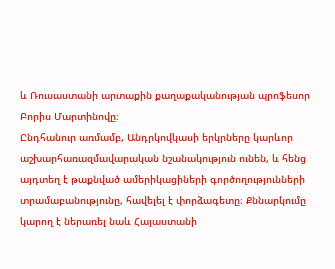և Ռուսաստանի արտաքին քաղաքականության պրոֆեսոր Բորիս Մարտինովը։
Ընդհանուր առմամբ, Անդրկովկասի երկրները կարևոր աշխարհառազմավարական նշանակություն ունեն, և հենց այդտեղ է թաքնված ամերիկացիների գործողությունների տրամաբանությունը, հավելել է փորձագետը։ Քննարկումը կարող է ներառել նաև Հայաստանի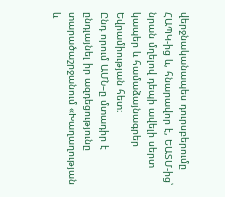վերջնականապես դուրսբերումը ՀԱՊԿ-ից և, հնարավոր է, ԵԱՏՄ-ից՝ նրան մղելով դեպի ավելի սերտ կապեր և համաձայնագրեր Եվրամիության հետ։
Ընդ որում ԱՄՆ–ը մտադիր է ընդլայնել իր ազդեցությունը տարածաշրջանում «Խաղաղության և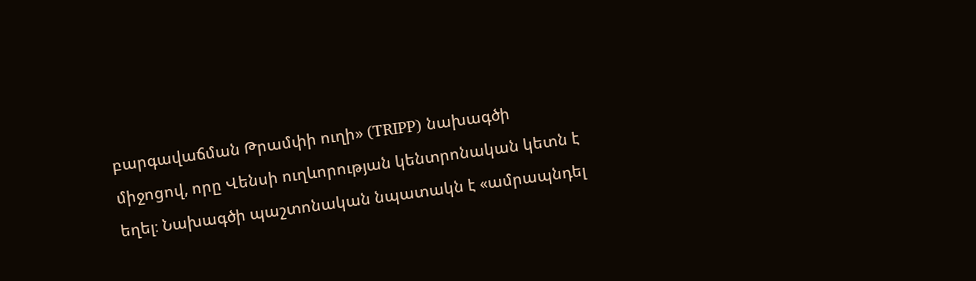բարգավաճման Թրամփի ուղի» (TRIPP) նախագծի միջոցով, որը Վենսի ուղևորության կենտրոնական կետն է եղել։ Նախագծի պաշտոնական նպատակն է «ամրապնդել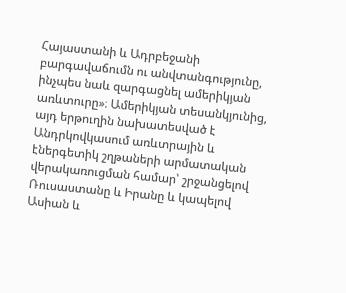Հայաստանի և Ադրբեջանի բարգավաճումն ու անվտանգությունը, ինչպես նաև զարգացնել ամերիկյան առևտուրը»։ Ամերիկյան տեսանկյունից, այդ երթուղին նախատեսված է Անդրկովկասում առևտրային և էներգետիկ շղթաների արմատական վերակառուցման համար՝ շրջանցելով Ռուսաստանը և Իրանը և կապելով Ասիան և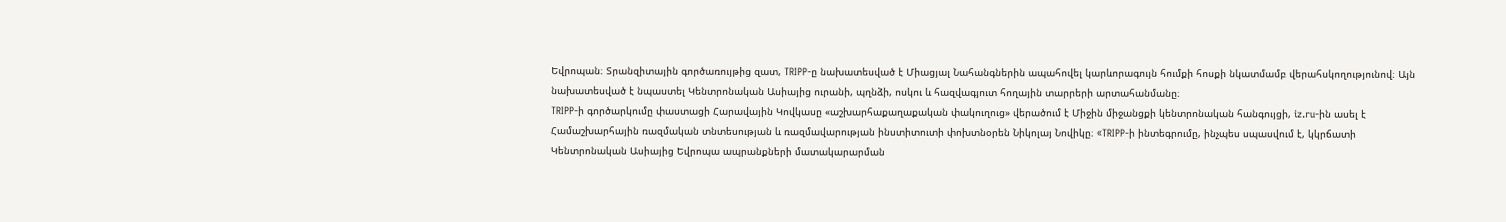Եվրոպան։ Տրանզիտային գործառույթից զատ, TRIPP-ը նախատեսված է Միացյալ Նահանգներին ապահովել կարևորագույն հումքի հոսքի նկատմամբ վերահսկողությունով։ Այն նախատեսված է նպաստել Կենտրոնական Ասիայից ուրանի, պղնձի, ոսկու և հազվագյուտ հողային տարրերի արտահանմանը։
TRIPP-ի գործարկումը փաստացի Հարավային Կովկասը «աշխարհաքաղաքական փակուղուց» վերածում է Միջին միջանցքի կենտրոնական հանգույցի, iz.ru-ին ասել է Համաշխարհային ռազմական տնտեսության և ռազմավարության ինստիտուտի փոխտնօրեն Նիկոլայ Նովիկը։ «TRIPP-ի ինտեգրումը, ինչպես սպասվում է, կկրճատի Կենտրոնական Ասիայից Եվրոպա ապրանքների մատակարարման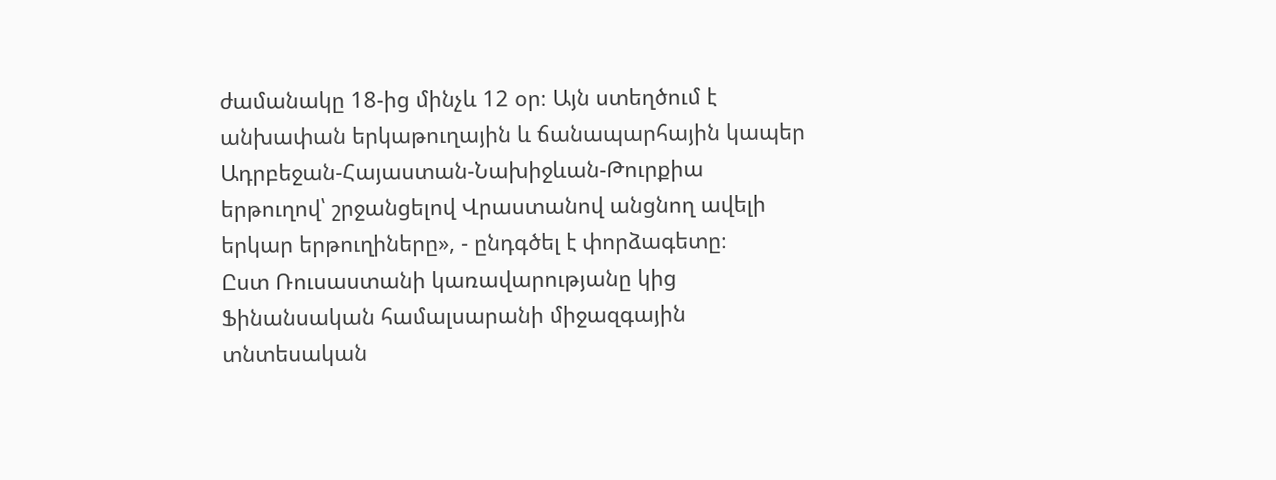ժամանակը 18-ից մինչև 12 օր։ Այն ստեղծում է անխափան երկաթուղային և ճանապարհային կապեր Ադրբեջան-Հայաստան-Նախիջևան-Թուրքիա երթուղով՝ շրջանցելով Վրաստանով անցնող ավելի երկար երթուղիները», - ընդգծել է փորձագետը։
Ըստ Ռուսաստանի կառավարությանը կից Ֆինանսական համալսարանի միջազգային տնտեսական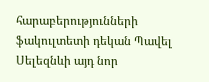հարաբերությունների ֆակուլտետի դեկան Պավել Սելեզնևի այդ նոր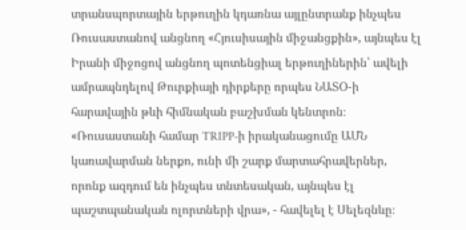տրանսպորտային երթուղին կդառնա այլընտրանք ինչպես Ռուսաստանով անցնող «Հյուսիսային միջանցքին», այնպես էլ Իրանի միջոցով անցնող պոտենցիալ երթուղիներին՝ ավելի ամրապնդելով Թուրքիայի դիրքերը որպես ՆԱՏՕ-ի հարավային թևի հիմնական բաշխման կենտրոն։ «Ռուսաստանի համար TRIPP-ի իրականացումը ԱՄՆ կառավարման ներքո, ունի մի շարք մարտահրավերներ, որոնք ազդում են ինչպես տնտեսական, այնպես էլ պաշտպանական ոլորտների վրա», - հավելել է Սելեզնևը։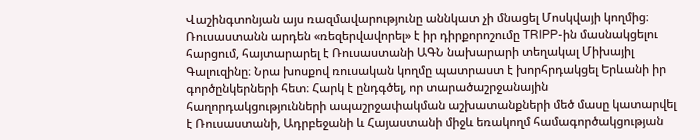Վաշինգտոնյան այս ռազմավարությունը աննկատ չի մնացել Մոսկվայի կողմից։ Ռուսաստանն արդեն «ռեզերվավորել» է իր դիրքորոշումը TRIPP-ին մասնակցելու հարցում, հայտարարել է Ռուսաստանի ԱԳՆ նախարարի տեղակալ Միխայիլ Գալուզինը։ Նրա խոսքով ռուսական կողմը պատրաստ է խորհրդակցել Երևանի իր գործընկերների հետ։ Հարկ է ընդգծել, որ տարածաշրջանային հաղորդակցությունների ապաշրջափակման աշխատանքների մեծ մասը կատարվել է Ռուսաստանի, Ադրբեջանի և Հայաստանի միջև եռակողմ համագործակցության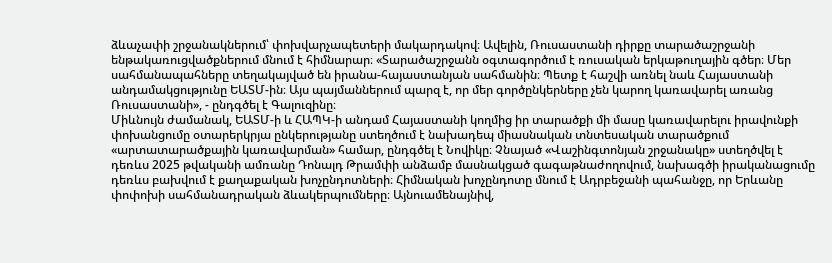ձևաչափի շրջանակներում՝ փոխվարչապետերի մակարդակով։ Ավելին, Ռուսաստանի դիրքը տարածաշրջանի ենթակառուցվածքներում մնում է հիմնարար։ «Տարածաշրջանն օգտագործում է ռուսական երկաթուղային գծեր։ Մեր սահմանապահները տեղակայված են իրանա-հայաստանյան սահմանին։ Պետք է հաշվի առնել նաև Հայաստանի անդամակցությունը ԵԱՏՄ-ին։ Այս պայմաններում պարզ է, որ մեր գործընկերները չեն կարող կառավարել առանց Ռուսաստանի», - ընդգծել է Գալուզինը։
Միևնույն ժամանակ, ԵԱՏՄ-ի և ՀԱՊԿ-ի անդամ Հայաստանի կողմից իր տարածքի մի մասը կառավարելու իրավունքի փոխանցումը օտարերկրյա ընկերությանը ստեղծում է նախադեպ միասնական տնտեսական տարածքում «արտատարածքային կառավարման» համար, ընդգծել է Նովիկը։ Չնայած «Վաշինգտոնյան շրջանակը» ստեղծվել է դեռևս 2025 թվականի ամռանը Դոնալդ Թրամփի անձամբ մասնակցած գագաթնաժողովում, նախագծի իրականացումը դեռևս բախվում է քաղաքական խոչընդոտների։ Հիմնական խոչընդոտը մնում է Ադրբեջանի պահանջը, որ Երևանը փոփոխի սահմանադրական ձևակերպումները։ Այնուամենայնիվ,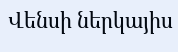Վենսի ներկայիս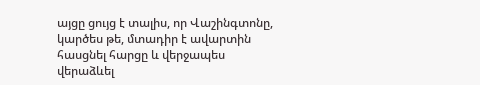այցը ցույց է տալիս, որ Վաշինգտոնը, կարծես թե, մտադիր է ավարտին հասցնել հարցը և վերջապես վերաձևել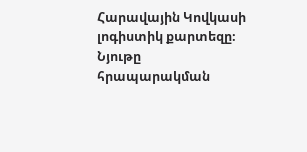Հարավային Կովկասի լոգիստիկ քարտեզը։
Նյութը հրապարակման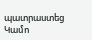պատրաստեց Կամո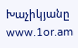Խաչիկյանը
www.1or.am